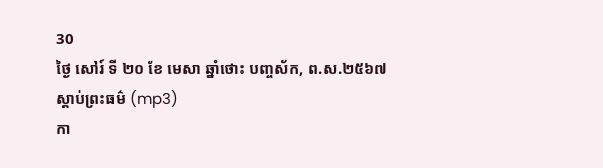30
ថ្ងៃ សៅរ៍ ទី ២០ ខែ មេសា ឆ្នាំថោះ បញ្ចស័ក, ព.ស.២៥៦៧
ស្តាប់ព្រះធម៌ (mp3)
កា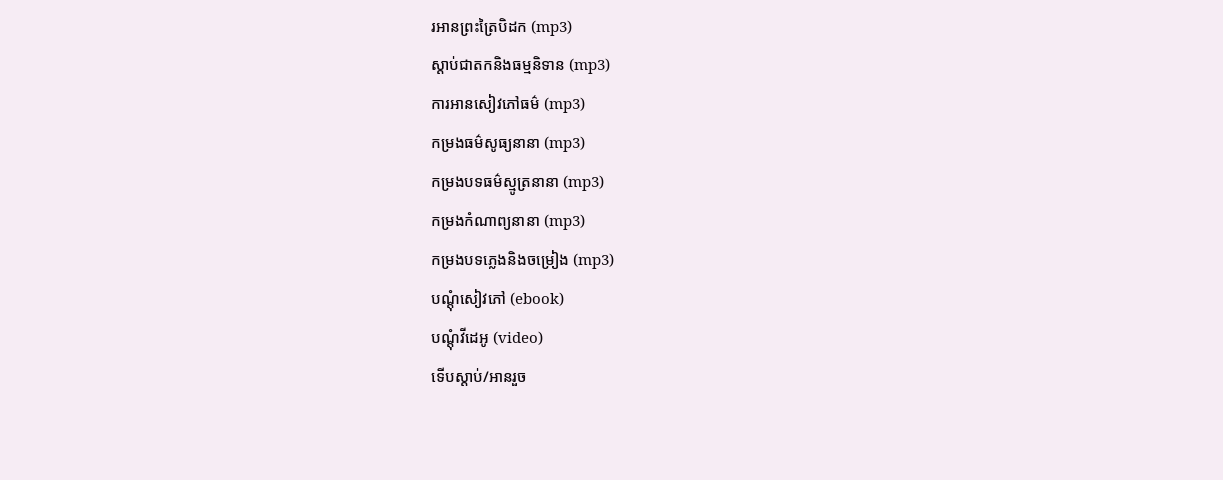រអានព្រះត្រៃបិដក (mp3)
ស្តាប់ជាតកនិងធម្មនិទាន (mp3)
ការអានសៀវភៅធម៌ (mp3)
កម្រងធម៌សូធ្យនានា (mp3)
កម្រងបទធម៌ស្មូត្រនានា (mp3)
កម្រងកំណាព្យនានា (mp3)
កម្រងបទភ្លេងនិងចម្រៀង (mp3)
បណ្តុំសៀវភៅ (ebook)
បណ្តុំវីដេអូ (video)
ទើបស្តាប់/អានរួច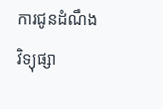ការជូនដំណឹង
វិទ្យុផ្សា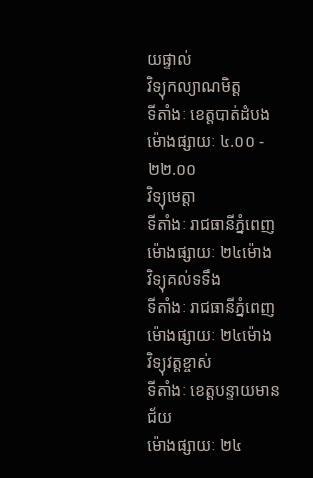យផ្ទាល់
វិទ្យុកល្យាណមិត្ត
ទីតាំងៈ ខេត្តបាត់ដំបង
ម៉ោងផ្សាយៈ ៤.០០ - ២២.០០
វិទ្យុមេត្តា
ទីតាំងៈ រាជធានីភ្នំពេញ
ម៉ោងផ្សាយៈ ២៤ម៉ោង
វិទ្យុគល់ទទឹង
ទីតាំងៈ រាជធានីភ្នំពេញ
ម៉ោងផ្សាយៈ ២៤ម៉ោង
វិទ្យុវត្តខ្ចាស់
ទីតាំងៈ ខេត្តបន្ទាយមានជ័យ
ម៉ោងផ្សាយៈ ២៤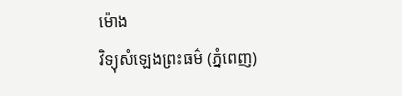ម៉ោង
វិទ្យុសំឡេងព្រះធម៌ (ភ្នំពេញ)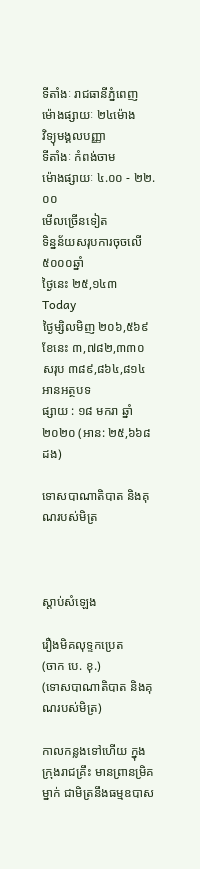ទីតាំងៈ រាជធានីភ្នំពេញ
ម៉ោងផ្សាយៈ ២៤ម៉ោង
វិទ្យុមង្គលបញ្ញា
ទីតាំងៈ កំពង់ចាម
ម៉ោងផ្សាយៈ ៤.០០ - ២២.០០
មើលច្រើនទៀត
ទិន្នន័យសរុបការចុចលើ៥០០០ឆ្នាំ
ថ្ងៃនេះ ២៥,១៤៣
Today
ថ្ងៃម្សិលមិញ ២០៦,៥៦៩
ខែនេះ ៣,៧៨២,៣៣០
សរុប ៣៨៩,៨៦៤,៨១៤
អានអត្ថបទ
ផ្សាយ : ១៨ មករា ឆ្នាំ២០២០ (អាន: ២៥,៦៦៨ ដង)

ទោសបាណាតិបាត និងគុណរបស់មិត្រ



ស្តាប់សំឡេង

រឿងមិគលុទ្ទកប្រេត
(ចាក បេ. ខុ.)
(ទោសបាណាតិបាត និងគុណរបស់មិត្រ)

កាលកន្លងទៅហើយ ក្នុងក្រុងរាជគ្រឹះ មានព្រានម្រិគម្នាក់ ជាមិត្រនឹងធម្មឧបាស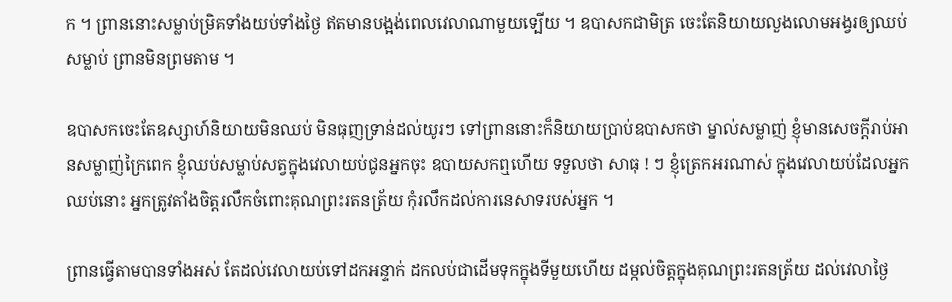ក ។ ព្រាននោះសម្លាប់ម្រិគទាំងយប់ទាំងថ្ងៃ ឥតមានបង្អង់ពេលវេលាណាមួយទ្បើយ ។ ឧបាសកជាមិត្រ ចេះតែនិយាយលួងលោមអង្វរឲ្យឈប់សម្លាប់ ព្រានមិនព្រមតាម ។

ឧបាសកចេះតែឧស្សាហ៍និយាយមិនឈប់ មិនធុញទ្រាន់ដល់យូរៗ ទៅព្រាននោះក៏និយាយប្រាប់ឧបាសកថា ម្នាល់សម្លាញ់ ខ្ញុំមានសេចក្តីរាប់អានសម្លាញ់ក្រៃពេក ខ្ញុំឈប់សម្លាប់សត្វក្នុងវេលាយប់ជូនអ្នកចុះ ឧបាយសកឮហើយ ទទួលថា សាធុ ! ៗ ខ្ញុំត្រេកអរណាស់ ក្នុងវេលាយប់ដែលអ្នកឈប់នោះ អ្នកត្រូវតាំងចិត្តរលឹកចំពោះគុណព្រះរតនត្រ័យ កុំរលឹកដល់ការនេសាទរបស់អ្នក ។

ព្រានធ្វើតាមបានទាំងអស់ តែដល់វេលាយប់ទៅដកអន្ទាក់ ដកលប់ជាដើមទុកក្នុងទីមួយហើយ ដម្កល់ចិត្តក្នុងគុណព្រះរតនត្រ័យ ដល់វេលាថ្ងៃ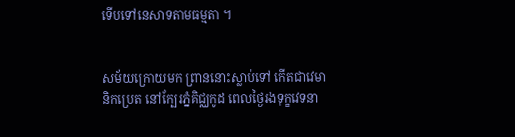ទើបទៅនេសាទតាមធម្មតា ។


សម័យក្រោយមក ព្រាននោះស្លាប់ទៅ កើតជាវេមានិកប្រេត នៅក្បែរភ្នំគិជ្ឈកូដ ពេលថ្ងៃរងទុក្ខវេទនា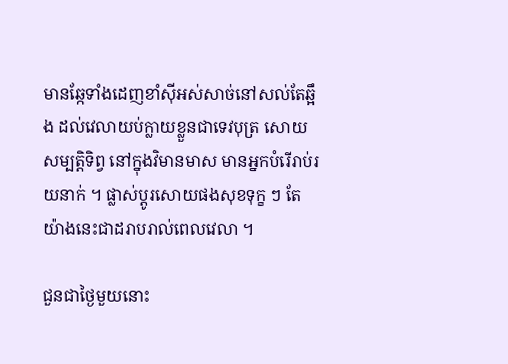មានឆ្កែទាំងដេញខាំស៊ីអស់សាច់នៅសល់តែឆ្អឹង ដល់វេលាយប់ក្លាយខ្លួនជាទេវបុត្រ សោយសម្បត្តិទិព្វ នៅក្នុងវិមានមាស មានអ្នកបំរើរាប់រយនាក់ ។ ផ្លាស់ប្តូរសោយផងសុខទុក្ខ ៗ តែយ៉ាងនេះជាដរាបរាល់ពេលវេលា ។

ជួនជាថ្ងៃមួយនោះ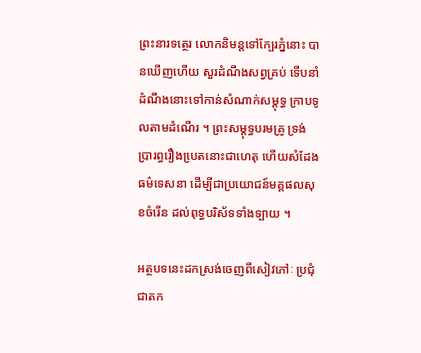ព្រះនារទត្ថេរ លោកនិមន្តទៅក្បែរភ្នំនោះ បានឃើញហើយ សួរដំណឹងសព្វគ្រប់ ទើបនាំដំណឹងនោះទៅកាន់សំណាក់សម្តុទ្ធ ក្រាបទូលតាមដំណើរ ។ ព្រះសម្តុទ្ធបរមគ្រូ ទ្រង់ប្រារព្ធរឿងបេ្រតនោះជាហេតុ ហើយសំដែងធម៌ទេសនា ដើម្បីជាប្រយោជន៍មគ្គផលសុខចំរើន ដល់ពុទ្ធបរិស័ទទាំងទ្បាយ ។

អត្ថបទនេះដកស្រង់ចេញពីសៀវភៅៈ ប្រជុំជាតក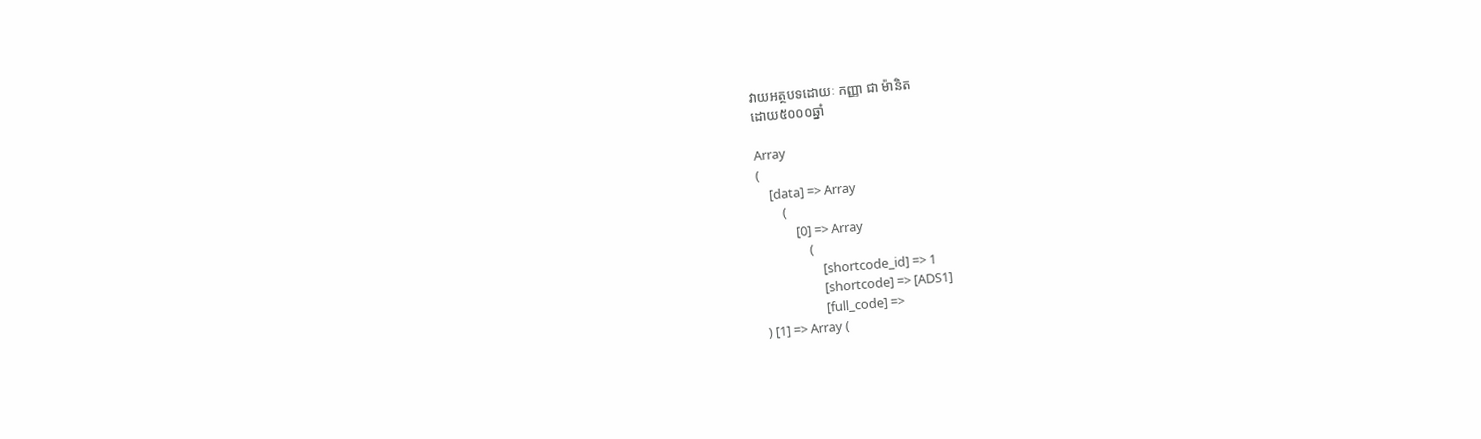វាយអត្ថបទដោយៈ កញ្ញា ជា ម៉ានិត
ដោយ៥០០០ឆ្នាំ

Array
(
    [data] => Array
        (
            [0] => Array
                (
                    [shortcode_id] => 1
                    [shortcode] => [ADS1]
                    [full_code] =>
) [1] => Array (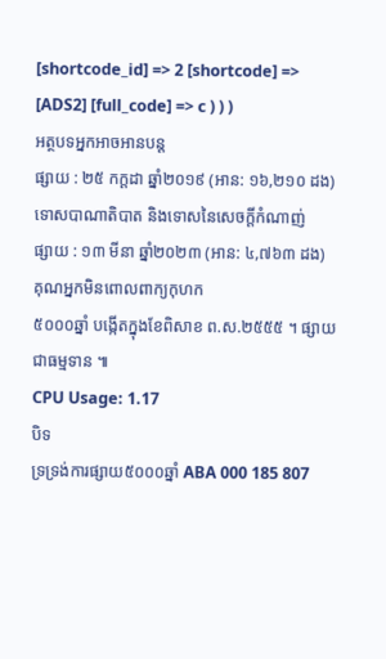[shortcode_id] => 2 [shortcode] => [ADS2] [full_code] => c ) ) )
អត្ថបទអ្នកអាចអានបន្ត
ផ្សាយ : ២៥ កក្តដា ឆ្នាំ២០១៩ (អាន: ១៦,២១០ ដង)
ទោសបាណាតិបាត និងទោសនៃសេចក្តីកំណាញ់
ផ្សាយ : ១៣ មីនា ឆ្នាំ២០២៣ (អាន: ៤,៧៦៣ ដង)
គុណអ្នកមិនពោលពាក្យកុហក
៥០០០ឆ្នាំ បង្កើតក្នុងខែពិសាខ ព.ស.២៥៥៥ ។ ផ្សាយជាធម្មទាន ៕
CPU Usage: 1.17
បិទ
ទ្រទ្រង់ការផ្សាយ៥០០០ឆ្នាំ ABA 000 185 807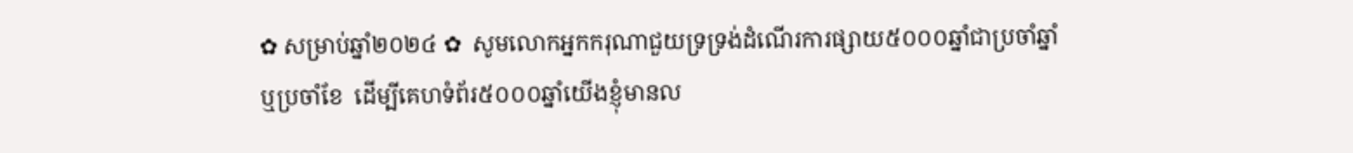✿ សម្រាប់ឆ្នាំ២០២៤ ✿  សូមលោកអ្នកករុណាជួយទ្រទ្រង់ដំណើរការផ្សាយ៥០០០ឆ្នាំជាប្រចាំឆ្នាំ ឬប្រចាំខែ  ដើម្បីគេហទំព័រ៥០០០ឆ្នាំយើងខ្ញុំមានល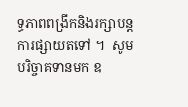ទ្ធភាពពង្រីកនិងរក្សាបន្តការផ្សាយតទៅ ។  សូមបរិច្ចាគទានមក ឧ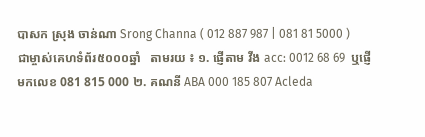បាសក ស្រុង ចាន់ណា Srong Channa ( 012 887 987 | 081 81 5000 )  ជាម្ចាស់គេហទំព័រ៥០០០ឆ្នាំ   តាមរយ ៖ ១. ផ្ញើតាម វីង acc: 0012 68 69  ឬផ្ញើមកលេខ 081 815 000 ២. គណនី ABA 000 185 807 Acleda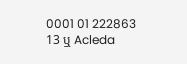0001 01 222863 13 ឬ Acleda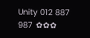Unity 012 887 987  ✿✿✿